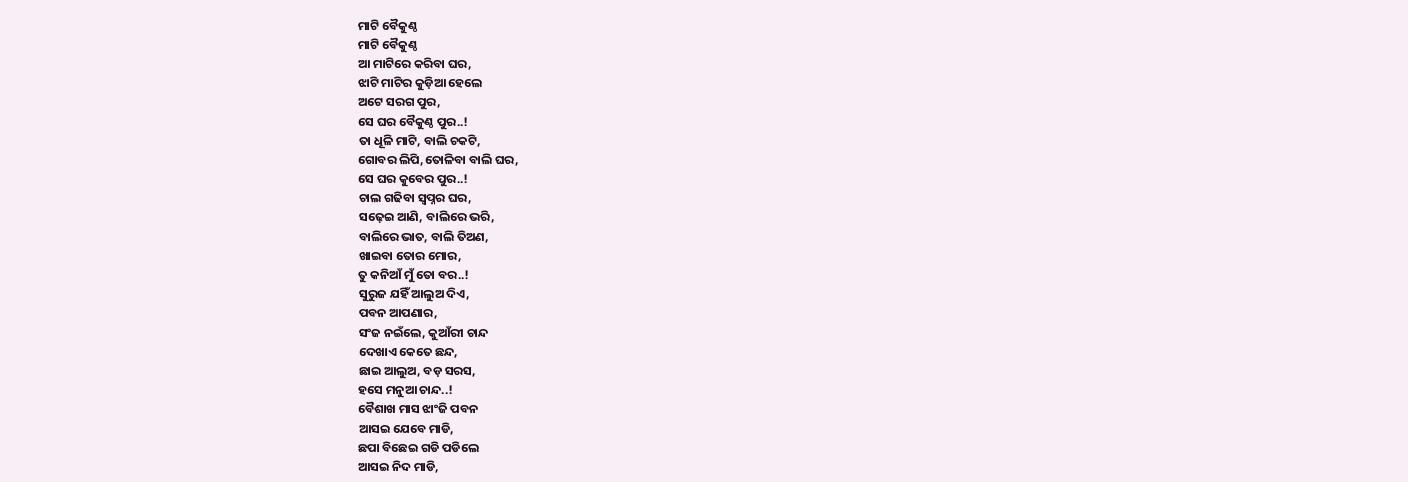ମାଟି ବୈକୁଣ୍ଠ
ମାଟି ବୈକୁଣ୍ଠ
ଆ ମାଟିରେ କରିବା ଘର,
ଝାଟି ମାଟିର କୁଡ଼ିଆ ହେଲେ
ଅଟେ ସରଗ ପୁର,
ସେ ଘର ବୈକୁଣ୍ଠ ପୁର..!
ତା ଧୂଳି ମାଟି, ବାଲି ଚକଟି,
ଗୋବର ଲିପି,ତୋଳିବା ବାଲି ଘର,
ସେ ଘର କୁବେର ପୁର..!
ଚାଲ ଗଢିବା ସ୍ବପ୍ନର ଘର,
ସଢ଼େଇ ଆଣି, ବାଲିରେ ଭରି,
ବାଲିରେ ଭାତ, ବାଲି ତିଅଣ,
ଖାଇବା ତୋର ମୋର,
ତୁ କନିଆଁ ମୁଁ ତୋ ବର..!
ସୁରୁଜ ଯହିଁ ଆଲୁଅ ଦିଏ,
ପବନ ଆପଣାର,
ସଂଜ ନଇଁଲେ, କୁଆଁରୀ ଚାନ୍ଦ
ଦେଖାଏ କେତେ ଛନ୍ଦ,
ଛାଇ ଆଲୁଅ, ବଡ଼ ସରସ,
ହସେ ମନୁଆ ଚାନ୍ଦ..!
ବୈଶାଖ ମାସ ଝାଂଜି ପବନ
ଆସଇ ଯେବେ ମାଡି,
ଛପା ବିଛେଇ ଗଡି ପଡିଲେ
ଆସଇ ନିଦ ମାଡି,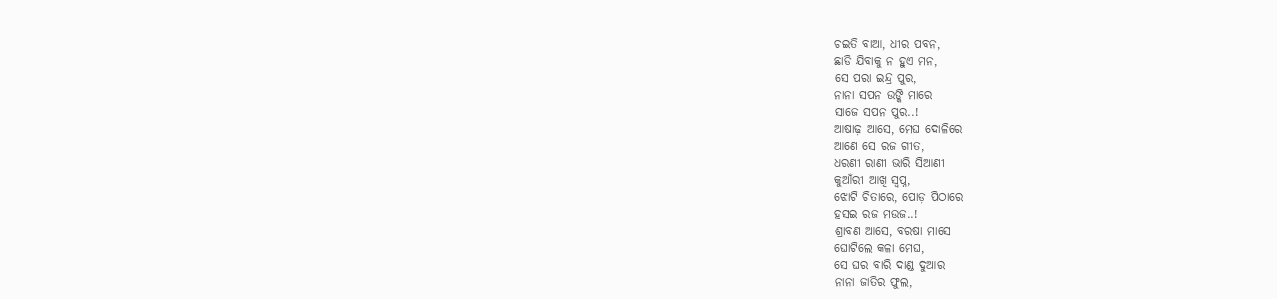ଚଇତି ବାଆ, ଧୀର ପବନ,
ଛାଡି ଯିବାକୁ ନ ହୁଏ ମନ,
ସେ ପରା ଇନ୍ଦ୍ର ପୁର,
ନାନା ସପନ ଉଙ୍କି ମାରେ
ସାଜେ ସପନ ପୁର..!
ଆଷାଢ଼ ଆସେ, ମେଘ ଦୋଳିରେ
ଆଣେ ସେ ରଜ ଗୀତ,
ଧରଣୀ ରାଣୀ ଭାରି ସିଆଣୀ
କୁଆଁରୀ ଆଖି ସ୍ବପ୍ନ,
ଝୋଟି ଚିତାରେ, ପୋଡ଼ ପିଠାରେ
ହସଇ ରଜ ମଉଜ..!
ଶ୍ରାବଣ ଆସେ, ବରଷା ମାସେ
ଘୋଟିଲେ କଳା ମେଘ,
ସେ ଘର ବାରି ଦାଣ୍ଡ ଦୁଆର
ନାନା ଜାତିର ଫୁଲ,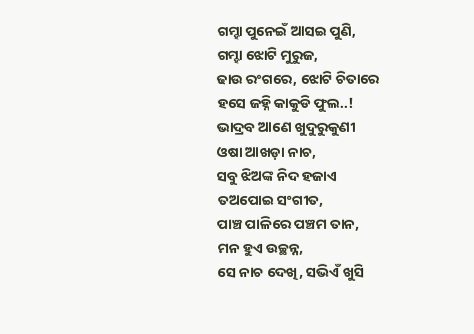ଗମ୍ହା ପୁନେଇଁ ଆସଇ ପୁଣି,
ଗମ୍ହା ଝୋଟି ମୁରୁଜ,
ଢାଉ ରଂଗରେ, ଝୋଟି ଚିତାରେ
ହସେ ଜହ୍ନି କାକୁଡି ଫୁଲ..!
ଭାଦ୍ରବ ଆଣେ ଖୁଦୁରୁକୁଣୀ
ଓଷା ଆଖଡ଼ା ନାଚ,
ସବୁ ଝିଅଙ୍କ ନିଦ ହଜାଏ
ତଅପୋଇ ସଂଗୀତ,
ପାଞ୍ଚ ପାଳିରେ ପଞ୍ଚମ ତାନ,
ମନ ହୁଏ ଉଚ୍ଛନ୍ନ,
ସେ ନାଚ ଦେଖି, ସଭିଏଁ ଖୁସି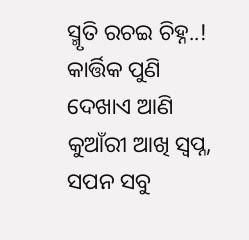ସ୍ମୃତି ରଚଇ ଚିହ୍ନ..!
କାର୍ତ୍ତିକ ପୁଣି ଦେଖାଏ ଆଣି
କୁଆଁରୀ ଆଖି ସ୍ବପ୍ନ,
ସପନ ସବୁ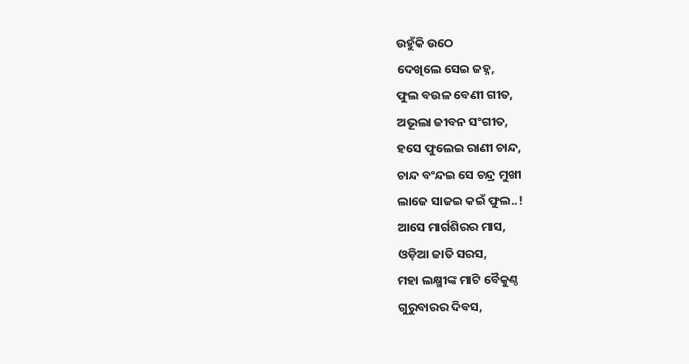ଉହୁଁକି ଉଠେ
ଦେଖିଲେ ସେଇ ଜହ୍ନ,
ଫୁଲ ବଉଳ ବେଣୀ ଗୀତ,
ଅଭୂଲା ଜୀବନ ସଂଗୀତ,
ହସେ ଫୁଲେଇ ରାଣୀ ଚାନ୍ଦ,
ଚାନ୍ଦ ବଂନ୍ଦଇ ସେ ଚନ୍ଦ୍ର ମୁଖୀ
ଲାଜେ ସାଜଇ କଇଁ ଫୁଲ..!
ଆସେ ମାର୍ଗଶିରର ମାସ,
ଓଡ଼ିଆ ଜାତି ସରସ,
ମହା ଲକ୍ଷ୍ମୀଙ୍କ ମାଟି ବୈକୁଣ୍ଠ
ଗୁରୁବାରର ଦିବସ,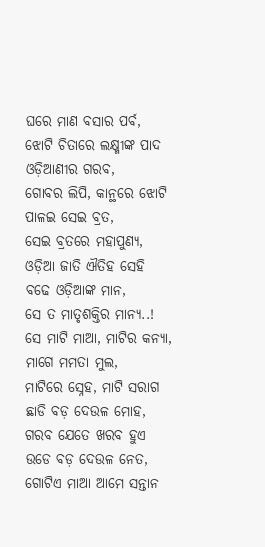ଘରେ ମାଣ ବସାର ପର୍ବ,
ଝୋଟି ଚିତାରେ ଲକ୍ଷ୍ମୀଙ୍କ ପାଦ
ଓଡ଼ିଆଣୀର ଗରବ,
ଗୋବର ଲିପି, କାନ୍ଥରେ ଝୋଟି
ପାଳଇ ସେଇ ବ୍ରତ,
ସେଇ ବ୍ରତରେ ମହାପୁଣ୍ୟ,
ଓଡ଼ିଆ ଜାତି ଐତିହ ସେହି
ବଢେ ଓଡ଼ିଆଙ୍କ ମାନ,
ସେ ତ ମାତୃଶକ୍ତିର ମାନ୍ୟ..!
ସେ ମାଟି ମାଆ, ମାଟିର କନ୍ୟା,
ମାଗେ ମମତା ମୁଲ,
ମାଟିରେ ସ୍ନେହ, ମାଟି ସରାଗ
ଛାଡି ବଡ଼ ଦେଉଳ ମୋହ,
ଗରବ ଯେତେ ଖରବ ହୁଏ
ଉଡେ ବଡ଼ ଦେଉଳ ନେତ,
ଗୋଟିଏ ମାଆ ଆମେ ସନ୍ତାନ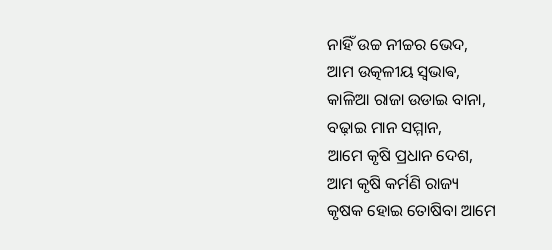ନାହିଁ ଉଚ୍ଚ ନୀଚ୍ଚର ଭେଦ,
ଆମ ଉତ୍କଳୀୟ ସ୍ଵଭାଵ,
କାଳିଆ ରାଜା ଉଡାଇ ବାନା,
ବଢ଼ାଇ ମାନ ସମ୍ମାନ,
ଆମେ କୃଷି ପ୍ରଧାନ ଦେଶ,
ଆମ କୃଷି କର୍ମଣି ରାଜ୍ୟ
କୃଷକ ହୋଇ ତୋଷିବା ଆମେ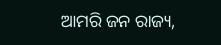ଆମରି ଜନ ରାଜ୍ୟ,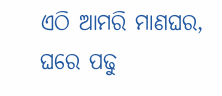ଏଠି ଆମରି ମାଣଘର,
ଘରେ ପଢୁ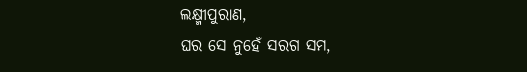ଲକ୍ଷ୍ମୀପୁରାଣ,
ଘର ସେ ନୁହେଁ ସରଗ ସମ,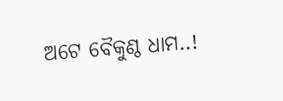ଅଟେ ବୈକୁଣ୍ଠ ଧାମ..!